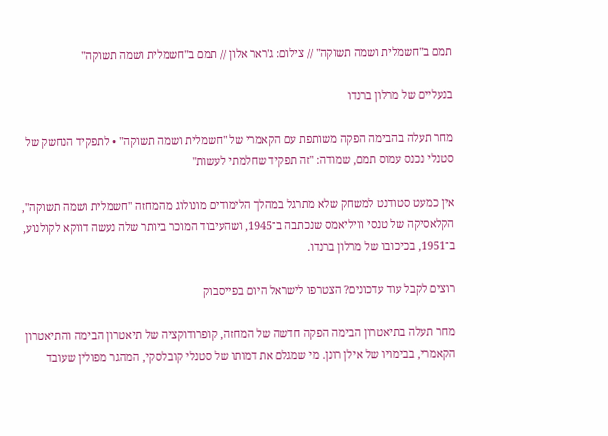תמם ב"חשמלית ושמה תשוקה" // צילום: ג'ראר אלון // תמם ב"חשמלית ושמה תשוקה"

בנעליים של מרלון ברנדו

מחר תעלה בהבימה הפקה משותפת עם הקאמרי של "חשמלית ושמה תשוקה" • לתפקיד הנחשק של סטנלי נכנס עמוס תמם, שמודה: "זה תפקיד שחלמתי לעשות"

אין כמעט סטודנט למשחק שלא מתרגל במהלך הלימודים מונולוג מהמחזה "חשמלית ושמה תשוקה", הקלאסיקה של טנסי וויליאמס שנכתבה ב־1945, ושהעיבוד המוכר ביותר שלה נעשה דווקא לקולנוע, ב־1951, בכיכובו של מרלון ברנדו.

רוצים לקבל עוד עדכונים? הצטרפו לישראל היום בפייסבוק

מחר תעלה בתיאטרון הבימה הפקה חדשה של המחזה, קופרודוקציה של תיאטרון הבימה והתיאטרון הקאמרי, בבימויו של אילן רונן. מי שמגלם את דמותו של סטנלי קובלסקי, המהגר מפולין שעובד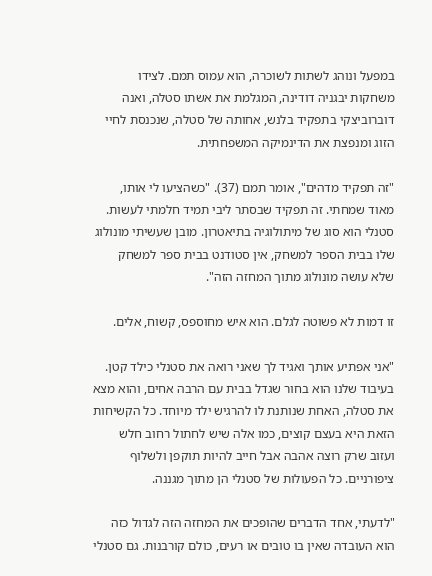במפעל ונוהג לשתות לשוכרה, הוא עמוס תמם. לצידו משחקות יבגניה דודינה, המגלמת את אשתו סטלה, ואנה דוברוביצקי בתפקיד בלנש, אחותה של סטלה, שנכנסת לחיי הזוג ומנפצת את הדינמיקה המשפחתית.

"זה תפקיד מדהים", אומר תמם (37). "כשהציעו לי אותו, מאוד שמחתי. זה תפקיד שבסתר ליבי תמיד חלמתי לעשות. סטנלי הוא סוג של מיתולוגיה בתיאטרון. מובן שעשיתי מונולוג שלו בבית הספר למשחק, אין סטודנט בבית ספר למשחק שלא עושה מונולוג מתוך המחזה הזה".

זו דמות לא פשוטה לגלם. הוא איש מחוספס, קשוח, אלים.

"אני אפתיע אותך ואגיד לך שאני רואה את סטנלי כילד קטן. בעיבוד שלנו הוא בחור שגדל בבית עם הרבה אחים, והוא מצא את סטלה, האחת שנותנת לו להרגיש ילד מיוחד. כל הקשיחות הזאת היא בעצם קוצים, כמו אלה שיש לחתול רחוב חלש ועזוב שרק רוצה אהבה אבל חייב להיות תוקפן ולשלוף ציפורניים. כל הפעולות של סטנלי הן מתוך מגננה.

"לדעתי, אחד הדברים שהופכים את המחזה הזה לגדול כזה הוא העובדה שאין בו טובים או רעים, כולם קורבנות. גם סטנלי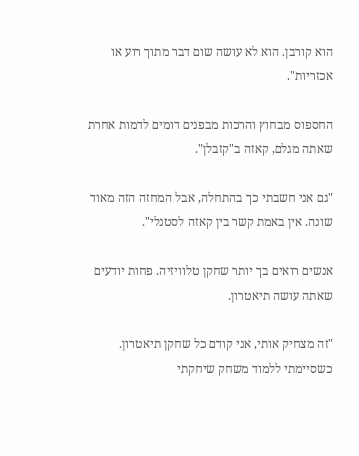הוא קורבן. הוא לא עושה שום דבר מתוך רוע או אכזריות".

החספוס מבחוץ והרכות מבפנים דומים לדמות אחרת שאתה מגלם, קאזה ב"קזבלן".

"גם אני חשבתי כך בהתחלה, אבל המחזה הזה מאוד שונה. אין באמת קשר בין קאזה לסטנלי".

אנשים רואים בך יותר שחקן טלוויזיה. פחות יודעים שאתה עושה תיאטרון.

"זה מצחיק אותי, אני קודם כל שחקן תיאטרון. כשסיימתי ללמוד משחק שיחקתי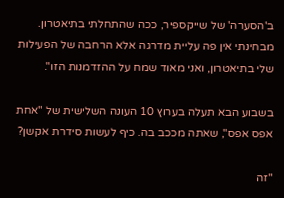ב'הסערה' של שייקספיר, ככה שהתחלתי בתיאטרון. מבחינתי אין פה עליית מדרגה אלא הרחבה של הפעילות שלי בתיאטרון, ואני מאוד שמח על ההזדמנות הזו".

בשבוע הבא תעלה בערוץ 10 העונה השלישית של "אחת אפס אפס", שאתה מככב בה. כיף לעשות סידרת אקשן?

"זה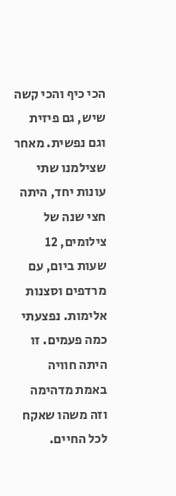הכי כיף והכי קשה שיש, גם פיזית וגם נפשית. מאחר שצילמנו שתי עונות יחד, היתה חצי שנה של צילומים, 12 שעות ביום, עם מרדפים וסצנות אלימות. נפצעתי כמה פעמים. זו היתה חוויה באמת מדהימה וזה משהו שאקח לכל החיים.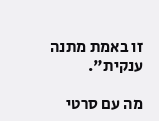זו באמת מתנה ענקית".

מה עם סרטי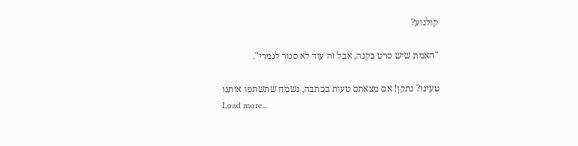קולנוע?

"האמת שיש סרט בקנה, אבל זה עוד לא סגור לגמרי".

טעינו? נתקן! אם מצאתם טעות בכתבה, נשמח שתשתפו אותנו
Load more...